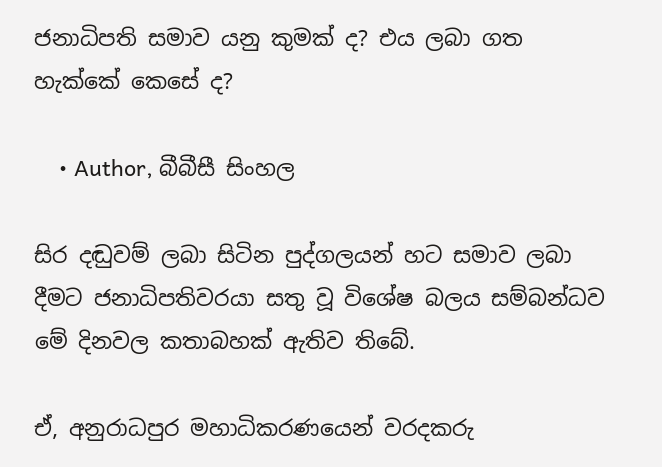ජනාධිපති සමාව යනු කුමක් ද? එය ලබා ගත හැක්කේ කෙසේ ද?

    • Author, බීබීසී සිංහල

සිර දඬුවම් ලබා සිටින පුද්ගලයන් හට සමාව ලබා දීමට ජනාධිපතිවරයා සතු වූ විශේෂ බලය සම්බන්ධව මේ දිනවල කතාබහක් ඇතිව තිබේ.

ඒ, අනුරාධපුර මහාධිකරණයෙන් වරදකරු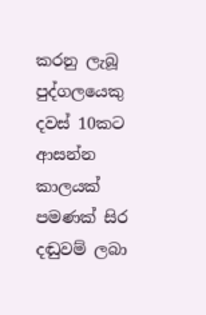කරනු ලැබූ පුද්ගලයෙකු දවස් 10කට ආසන්න කාලයක් පමණක් සිර දඬුවම් ලබා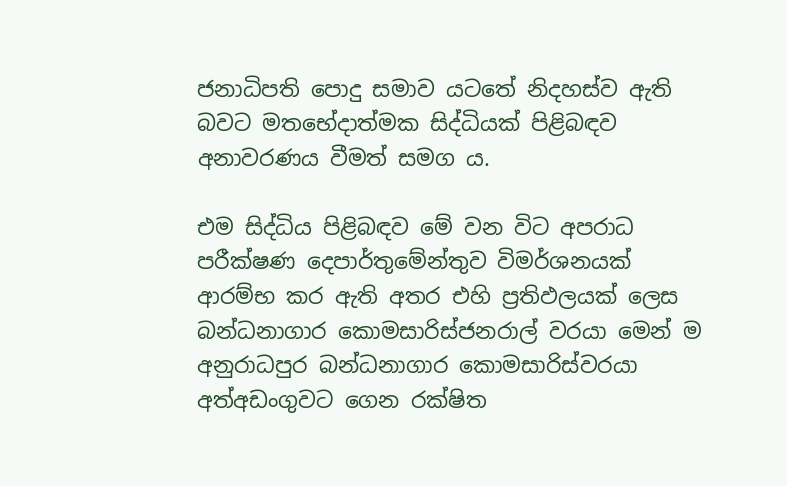ජනාධිපති පොදු සමාව යටතේ නිදහස්ව ඇති බවට මතභේදාත්මක සිද්ධියක් පිළිබඳව අනාවරණය වීමත් සමග ය.

එම සිද්ධිය පිළිබඳව මේ වන විට අපරාධ පරීක්ෂණ දෙපාර්තුමේන්තුව විමර්ශනයක් ආරම්භ කර ඇති අතර එහි ප්‍රතිඵලයක් ලෙස බන්ධනාගාර කොමසාරිස්ජනරාල් වරයා මෙන් ම අනුරාධපුර බන්ධනාගාර කොමසාරිස්වරයා අත්අඩංගුවට ගෙන රක්ෂිත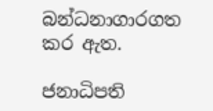බන්ධනාගාරගත කර ඇත.

ජනාධිපති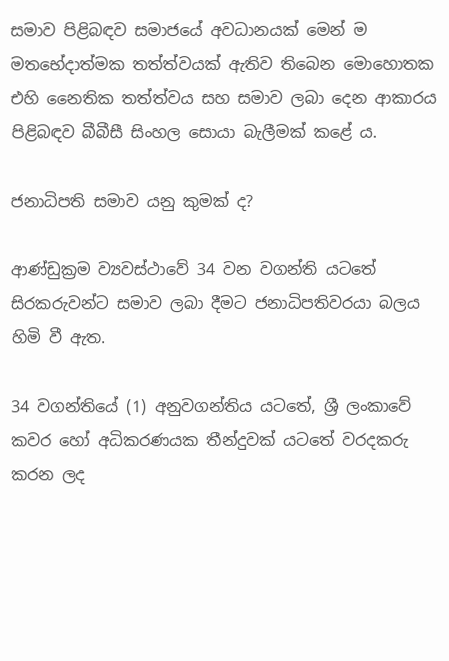සමාව පිළිබඳව සමාජයේ අවධානයක් මෙන් ම මතභේදාත්මක තත්ත්වයක් ඇතිව තිබෙන මොහොතක එහි නෛතික තත්ත්වය සහ සමාව ලබා දෙන ආකාරය පිළිබඳව බීබීසී සිංහල සොයා බැලීමක් කළේ ය.

ජනාධිපති සමාව යනු කුමක් ද?

ආණ්ඩුක්‍රම ව්‍යවස්ථාවේ 34 වන වගන්ති යටතේ සිරකරුවන්ට සමාව ලබා දීමට ජනාධිපතිවරයා බලය හිමි වී ඇත.

34 වගන්තියේ (1) අනුවගන්තිය යටතේ, ශ්‍රී ලංකාවේ කවර හෝ අධිකරණයක තීන්දුවක් යටතේ වරදකරු කරන ලද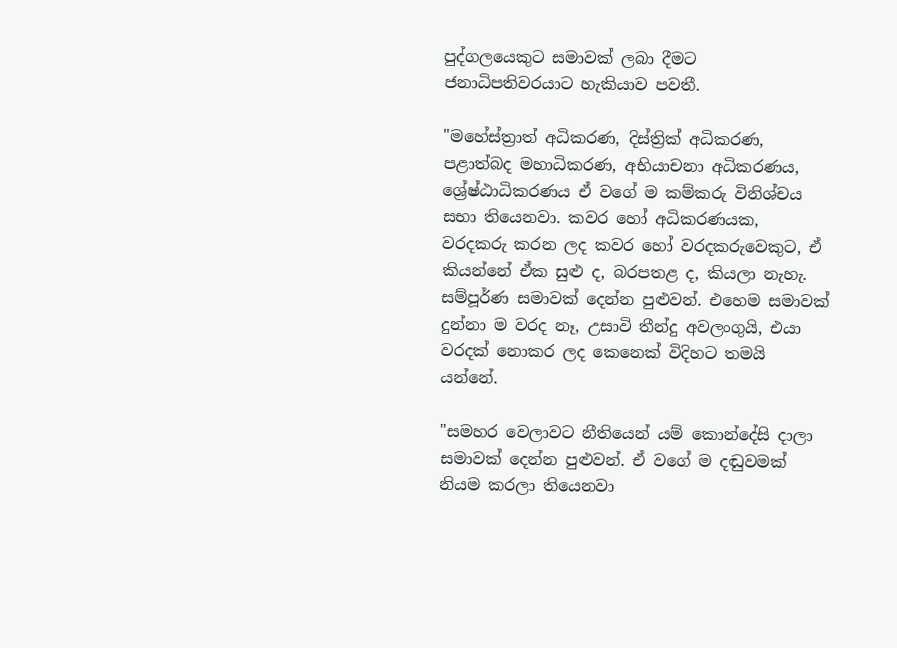පුද්ගලයෙකුට සමාවක් ලබා දීමට ජනාධිපතිවරයාට හැකියාව පවතී.

"මහේස්ත්‍රාත් අධිකරණ, දිස්ත්‍රික් අධිකරණ, පළාත්බද මහාධිකරණ, අභියාචනා අධිකරණය, ශ්‍රේෂ්ඨාධිකරණය ඒ වගේ ම කම්කරු විනිශ්චය සභා තියෙනවා. කවර හෝ අධිකරණයක, වරදකරු කරන ලද කවර හෝ වරදකරුවෙකුට, ඒ කියන්නේ ඒක සුළු ද, බරපතළ ද, කියලා නැහැ. සම්පූර්ණ සමාවක් දෙන්න පුළුවන්. එහෙම සමාවක් දුන්නා ම වරද නෑ, උසාවි තීන්දු අවලංගුයි, එයා වරදක් නොකර ලද කෙනෙක් විදිහට තමයි යන්නේ.

"සමහර වෙලාවට නීතියෙන් යම් කොන්දේසි දාලා සමාවක් දෙන්න පුළුවන්. ඒ වගේ ම දඬුවමක් නියම කරලා තියෙනවා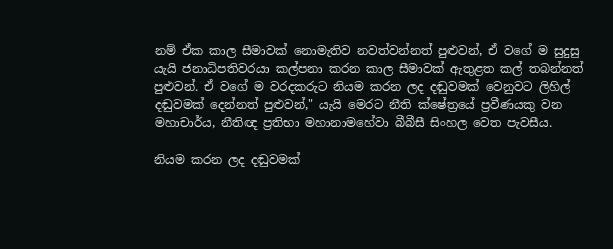නම් ඒක කාල සීමාවක් නොමැතිව නවත්වන්නත් පුළුවන්, ඒ වගේ ම සුදුසු යැයි ජනාධිපතිවරයා කල්පනා කරන කාල සීමාවක් ඇතුළත කල් තබන්නත් පුළුවන්. ඒ වගේ ම වරදකරුට නියම කරන ලද දඬුවමක් වෙනුවට ලිහිල් දඬුවමක් දෙන්නත් පුළුවන්," යැයි මෙරට නීති ක්ෂේත්‍රයේ ප්‍රවීණයකු වන මහාචාර්ය, නීතිඥ ප්‍රතිභා මහානාමහේවා බීබීසී සිංහල වෙත පැවසීය.

නියම කරන ලද දඬුවමක්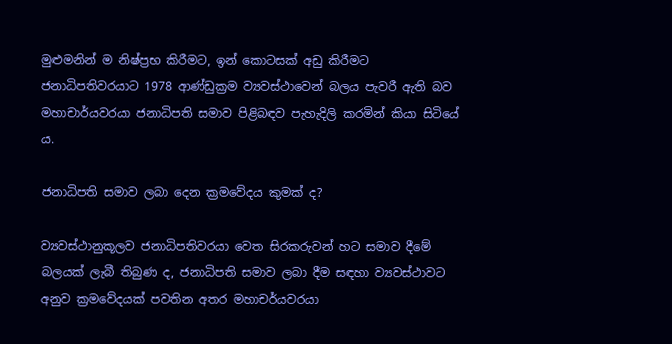මුළුමනින් ම නිෂ්ප්‍රභ කිරීමට, ඉන් කොටසක් අඩු කිරීමට ජනාධිපතිවරයාට 1978 ආණ්ඩුක්‍රම ව්‍යවස්ථාවෙන් බලය පැවරී ඇති බව මහාචාර්යවරයා ජනාධිපති සමාව පිළිබඳව පැහැදිලි කරමින් කියා සිටියේ ය.

ජනාධිපති සමාව ලබා දෙන ක්‍රමවේදය කුමක් ද?

ව්‍යවස්ථානුකූලව ජනාධිපතිවරයා වෙත සිරකරුවන් හට සමාව දීමේ බලයක් ලැබී තිබුණ ද, ජනාධිපති සමාව ලබා දීම සඳහා ව්‍යවස්ථාවට අනුව ක්‍රමවේදයක් පවතින අතර මහාචර්යවරයා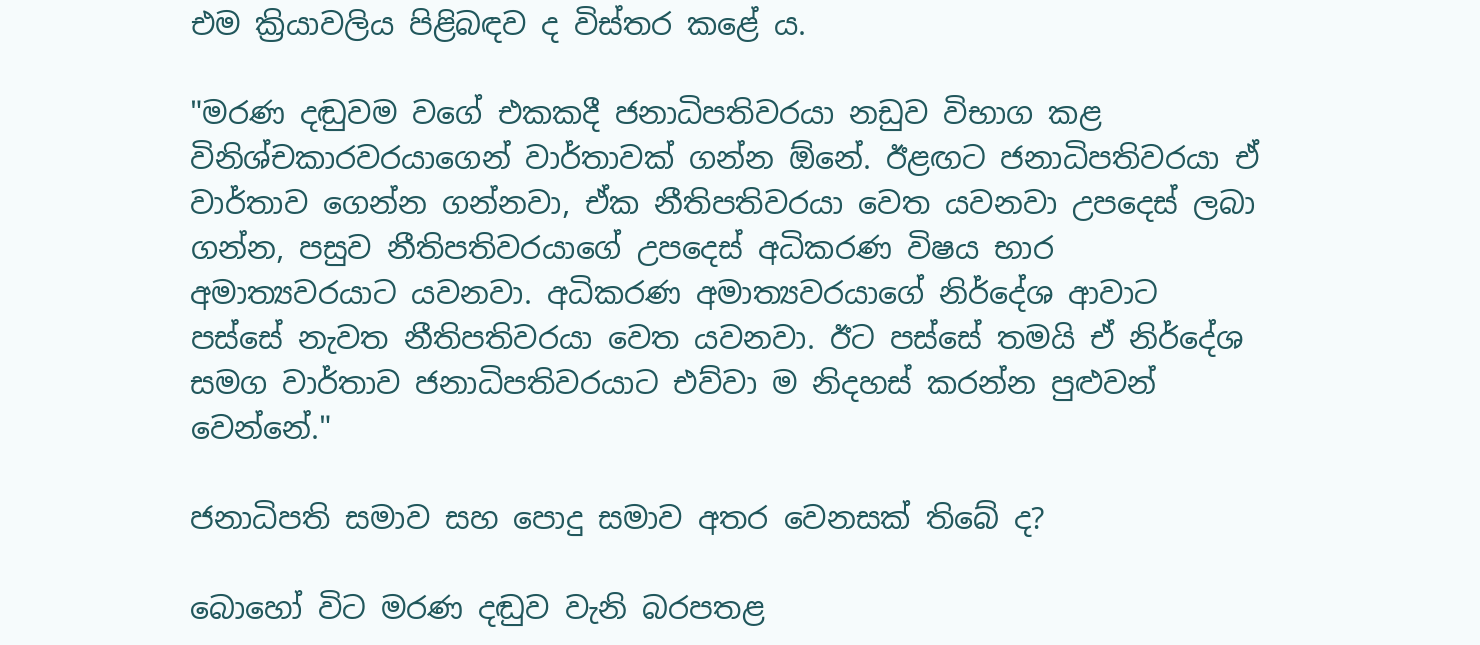එම ක්‍රියාවලිය පිළිබඳව ද විස්තර කළේ ය.

"මරණ දඬුවම වගේ එකකදී ජනාධිපතිවරයා නඩුව විභාග කළ විනිශ්චකාරවරයාගෙන් වාර්තාවක් ගන්න ඕනේ. ඊළඟට ජනාධිපතිවරයා ඒ වාර්තාව ගෙන්න ගන්නවා, ඒක නීතිපතිවරයා වෙත යවනවා උපදෙස් ලබා ගන්න, පසුව නීතිපතිවරයාගේ උපදෙස් අධිකරණ විෂය භාර අමාත්‍යවරයාට යවනවා. අධිකරණ අමාත්‍යවරයාගේ නිර්දේශ ආවාට පස්සේ නැවත නීතිපතිවරයා වෙත යවනවා. ඊට පස්සේ තමයි ඒ නිර්දේශ සමග වාර්තාව ජනාධිපතිවරයාට එව්වා ම නිදහස් කරන්න පුළුවන් වෙන්නේ."

ජනාධිපති සමාව සහ පොදු සමාව අතර වෙනසක් තිබේ ද?

බොහෝ විට මරණ දඬුව වැනි බරපතළ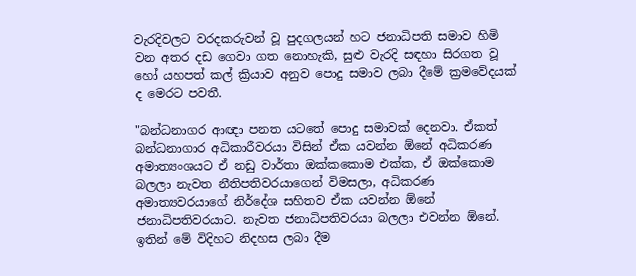වැරදිවලට වරදකරුවන් වූ පුදගලයන් හට ජනාධිපති සමාව හිමි වන අතර දඩ ගෙවා ගත නොහැකි, සුළු වැරදි සඳහා සිරගත වූ හෝ යහපත් කල් ක්‍රියාව අනුව පොදු සමාව ලබා දීමේ ක්‍රමවේදයක් ද මෙරට පවතී.

"බන්ධනාගර ආඥා පනත යටතේ පොදු සමාවක් දෙනවා. ඒකත් බන්ධනාගාර අධිකාරීවරයා විසින් ඒක යවන්න ඕනේ අධිකරණ අමාත්‍යංශයට ඒ නඩු වාර්තා ඔක්කකොම එක්ක, ඒ ඔක්කොම බලලා නැවත නීතිපතිවරයාගෙන් විමසලා, අධිකරණ අමාත්‍යවරයාගේ නිර්දේශ සහිතව ඒක යවන්න ඕනේ ජනාධිපතිවරයාට. නැවත ජනාධිපතිවරයා බලලා එවන්න ඕනේ. ඉතින් මේ විදිහට නිදහස ලබා දීම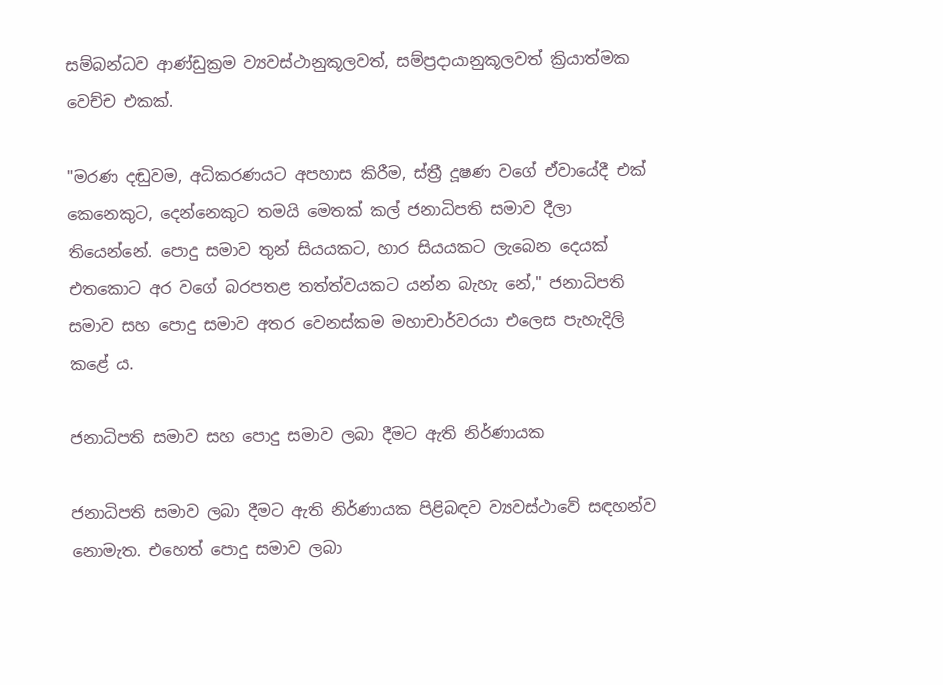සම්බන්ධව ආණ්ඩුක්‍රම ව්‍යවස්ථානුකූලවත්, සම්ප්‍රදායානුකූලවත් ක්‍රියාත්මක වෙච්ච එකක්.

"මරණ දඬුවම, අධිකරණයට අපහාස කිරීම, ස්ත්‍රී දූෂණ වගේ ඒවායේදී එක් කෙනෙකුට, දෙන්නෙකුට තමයි මෙතක් කල් ජනාධිපති සමාව දීලා තියෙන්නේ. පොදු සමාව තුන් සියයකට, හාර සියයකට ලැබෙන දෙයක් එතකොට අර වගේ බරපතළ තත්ත්වයකට යන්න බැහැ නේ," ජනාධිපති සමාව සහ පොදු සමාව අතර වෙනස්කම මහාචාර්වරයා එලෙස පැහැදිලි කළේ ය.

ජනාධිපති සමාව සහ පොදු සමාව ලබා දීමට ඇති නිර්ණායක

ජනාධිපති සමාව ලබා දීමට ඇති නිර්ණායක පිළිබඳව ව්‍යවස්ථාවේ සඳහන්ව නොමැත. එහෙත් පොදු සමාව ලබා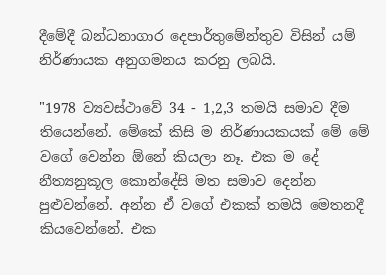දීමේදී බන්ධනාගාර දෙපාර්තුමේන්තුව විසින් යම් නිර්ණායක අනුගමනය කරනු ලබයි.

"1978 ව්‍යවස්ථාවේ 34 - 1,2,3 තමයි සමාව දීම තියෙන්නේ. මේකේ කිසි ම නිර්ණායකයක් මේ මේ වගේ වෙන්න ඕනේ කියලා නෑ. එක ම දේ නීත්‍යනුකූල කොන්දේසි මත සමාව දෙන්න පුළුවන්නේ. අන්න ඒ වගේ එකක් තමයි මෙතනදී කියවෙන්නේ. එක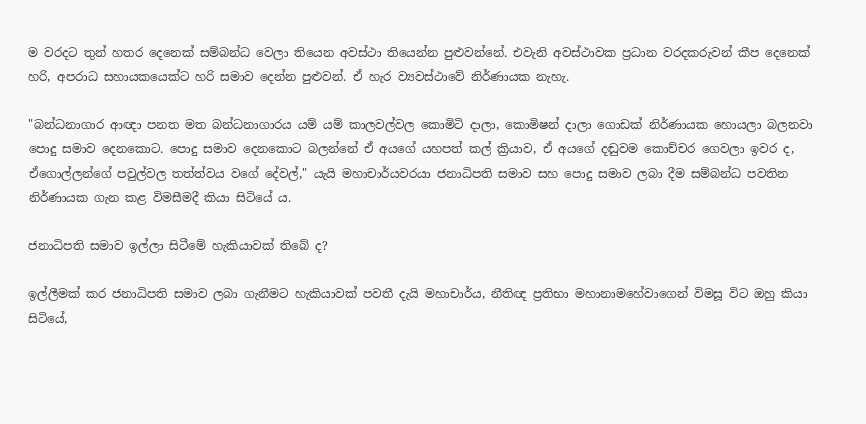ම වරදට තුන් හතර දෙනෙක් සම්බන්ධ වෙලා තියෙන අවස්ථා තියෙන්න පුළුවන්නේ. එවැනි අවස්ථාවක ප්‍රධාන වරදකරුවන් කීප දෙනෙක් හරි, අපරාධ සහායකයෙක්ට හරි සමාව දෙන්න පුළුවන්. ඒ හැර ව්‍යවස්ථාවේ නිර්ණායක නැහැ.

"බන්ධනාගාර ආඥා පනත මත බන්ධනාගාරය යම් යම් කාලවල්වල කොමිටි දාලා, කොමිෂන් දාලා ගොඩක් නිර්ණායක හොයලා බලනවා පොදු සමාව දෙනකොට. පොදු සමාව දෙනකොට බලන්නේ ඒ අයගේ යහපත් කල් ක්‍රියාව, ඒ අයගේ දඬුවම කොච්චර ගෙවලා ඉවර ද, ඒගොල්ලන්ගේ පවුල්වල තත්ත්වය වගේ දේවල්," යැයි මහාචාර්යවරයා ජනාධිපති සමාව සහ පොදු සමාව ලබා දීම සම්බන්ධ පවතින නිර්ණායක ගැන කළ විමසීමදී කියා සිටියේ ය.

ජනාධිපති සමාව ඉල්ලා සිටීමේ හැකියාවක් තිබේ ද?

ඉල්ලීමක් කර ජනාධිපති සමාව ලබා ගැනීමට හැකියාවක් පවතී දැයි මහාචාර්ය, නීතිඥ ප්‍රතිභා මහානාමහේවාගෙන් විමසූ විට ඔහු කියා සිටියේ,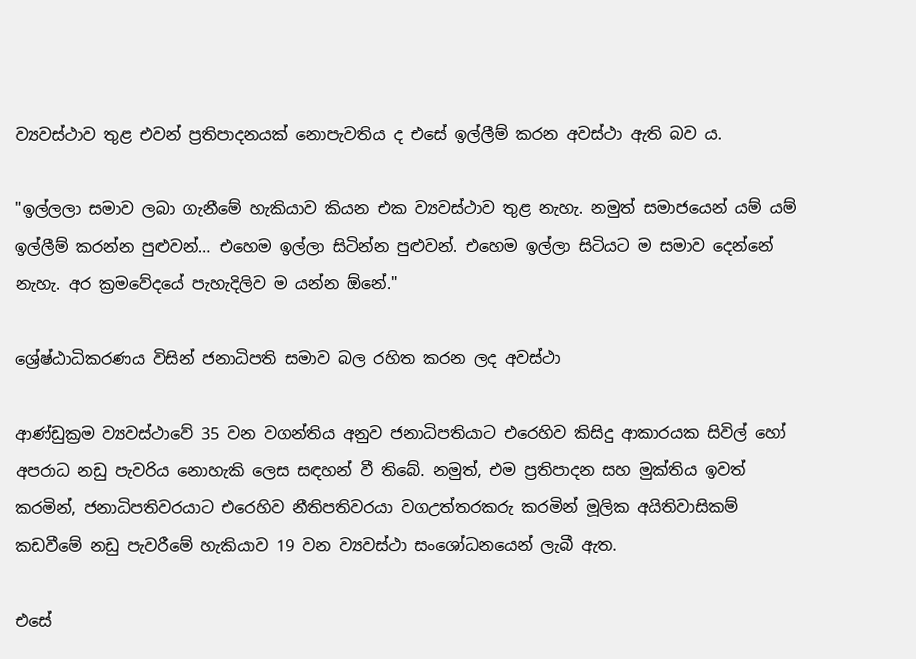ව්‍යවස්ථාව තුළ එවන් ප්‍රතිපාදනයක් නොපැවතිය ද එසේ ඉල්ලීම් කරන අවස්ථා ඇති බව ය.

"ඉල්ලලා සමාව ලබා ගැනීමේ හැකියාව කියන එක ව්‍යවස්ථාව තුළ නැහැ. නමුත් සමාජයෙන් යම් යම් ඉල්ලීම් කරන්න පුළුවන්… එහෙම ඉල්ලා සිටින්න පුළුවන්. එහෙම ඉල්ලා සිටියට ම සමාව දෙන්නේ නැහැ. අර ක්‍රමවේදයේ පැහැදිලිව ම යන්න ඕනේ."

ශ්‍රේෂ්ඨාධිකරණය විසින් ජනාධිපති සමාව බල රහිත කරන ලද අවස්ථා

ආණ්ඩුක්‍රම ව්‍යවස්ථාවේ 35 වන වගන්තිය අනුව ජනාධිපතියාට එරෙහිව කිසිදු ආකාරයක සිවිල් හෝ අපරාධ නඩු පැවරිය නොහැකි ලෙස සඳහන් වී තිබේ. නමුත්, එම ප්‍රතිපාදන සහ මුක්තිය ඉවත් කරමින්, ජනාධිපතිවරයාට එරෙහිව නීතිපතිවරයා වගඋත්තරකරු කරමින් මූලික අයිතිවාසිකම් කඩවීමේ නඩු පැවරීමේ හැකියාව 19 වන ව්‍යවස්ථා සංශෝධනයෙන් ලැබී ඇත.

එසේ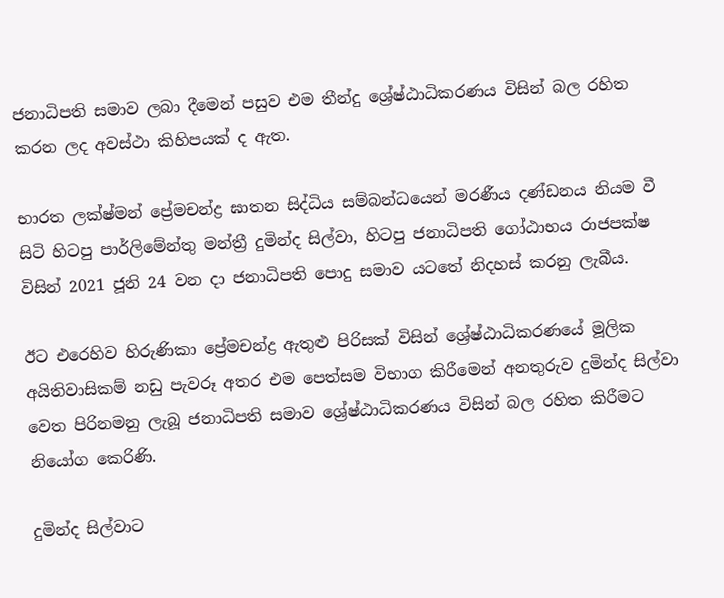ජනාධිපති සමාව ලබා දීමෙන් පසුව එම තීන්දු ශ්‍රේෂ්ඨාධිකරණය විසින් බල රහිත කරන ලද අවස්ථා කිහිපයක් ද ඇත.

භාරත ලක්ෂ්මන් ප්‍රේමචන්ද්‍ර ඝාතන සිද්ධිය සම්බන්ධයෙන් මරණීය දණ්ඩනය නියම වී සිටි හිටපු පාර්ලිමේන්තු මන්ත්‍රී දුමින්ද සිල්වා, හිටපු ජනාධිපති ගෝඨාභය රාජපක්ෂ විසින් 2021 ජූනි 24 වන දා ජනාධිපති පොදු සමාව යටතේ නිදහස් කරනු ලැබීය.

ඊට එරෙහිව හිරුණිකා ප්‍රේමචන්ද්‍ර ඇතුළු පිරිසක් විසින් ශ්‍රේෂ්ඨාධිකරණයේ මූලික අයිතිවාසිකම් නඩු පැවරූ අතර එම පෙත්සම විභාග කිරීමෙන් අනතුරුව දුමින්ද සිල්වා වෙත පිරිනමනු ලැබූ ජනාධිපති සමාව ශ්‍රේෂ්ඨාධිකරණය විසින් බල රහිත කිරීමට නියෝග කෙරිණි.

දුමින්ද සිල්වාට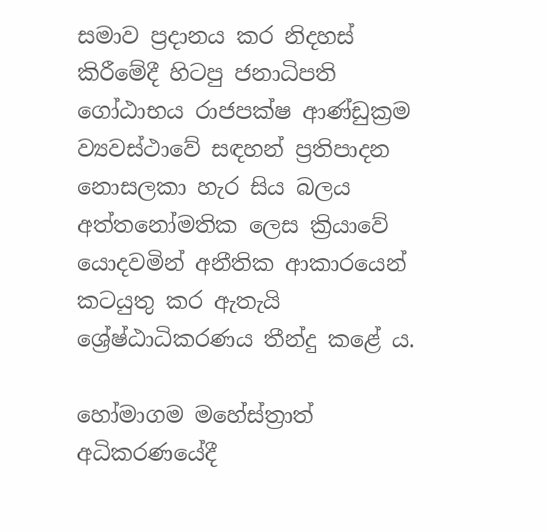සමාව ප්‍රදානය කර නිදහස් කිරීමේදී හිටපු ජනාධිපති ගෝඨාභය රාජපක්ෂ ආණ්ඩුක්‍රම ව්‍යවස්ථාවේ සඳහන් ප්‍රතිපාදන නොසලකා හැර සිය බලය අත්තනෝමතික ලෙස ක්‍රියාවේ යොදවමින් අනීතික ආකාරයෙන් කටයුතු කර ඇතැයි ශ්‍රේෂ්ඨාධිකරණය තීන්දු කළේ ය.

හෝමාගම මහේස්ත්‍රාත් අධිකරණයේදී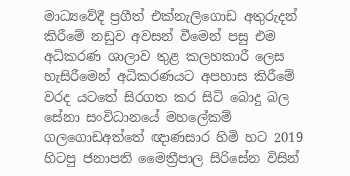මාධ්‍යවේදී ප්‍රගීත් එක්නැලිගොඩ අතුරුදන් කිරීමේ නඩුව අවසන් වීමෙන් පසු එම අධිකරණ ශාලාව තුළ කලහකාරී ලෙස හැසිරීමෙන් අධිකරණයට අපහාස කිරීමේ වරද යටතේ සිරගත කර සිටි බොදු බල සේනා සංවිධානයේ මහලේකම් ගලගොඩඅත්තේ ඥාණසාර හිමි හට 2019 හිටපු ජනාපති මෛත්‍රීපාල සිරිසේන විසින්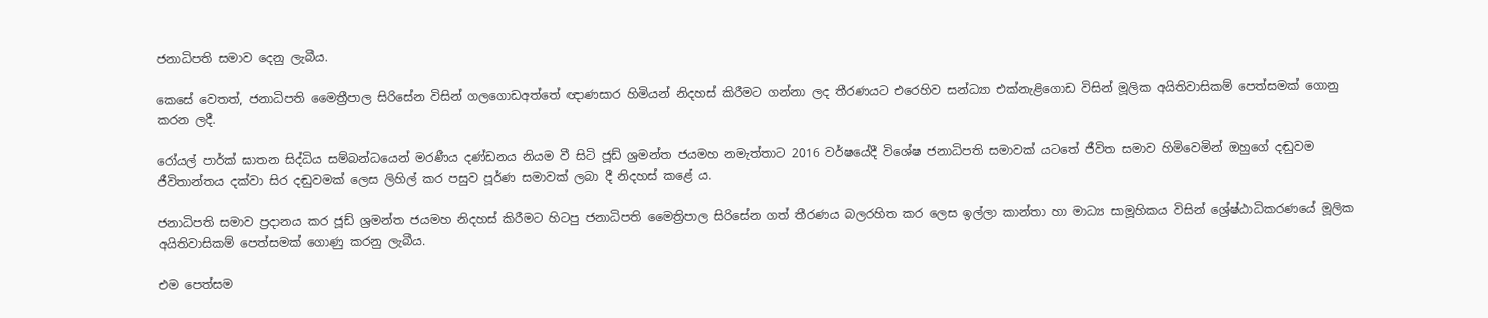ජනාධිපති සමාව දෙනු ලැබීය.

කෙසේ වෙතත්, ජනාධිපති මෛත්‍රීපාල සිරිසේන විසින් ගලගොඩඅත්තේ ඥාණසාර හිමියන් නිදහස් කිරීමට ගන්නා ලද තීරණයට එරෙහිව සන්ධ්‍යා එක්නැළිගොඩ විසින් මූලික අයිතිවාසිකම් පෙත්සමක් ගොනු කරන ලදී.

රෝයල් පාර්ක් ඝාතන සිද්ධිය සම්බන්ධයෙන් මරණීය දණ්ඩනය නියම වී සිටි ජූඩ් ශ්‍රමන්ත ජයමහ නමැත්තාට 2016 වර්ෂයේදී විශේෂ ජනාධිපති සමාවක්‌ යටතේ ජීවිත සමාව හිමිවෙමින් ඔහුගේ දඬුවම ජීවිතාන්තය දක්වා සිර දඬුවමක්‌ ලෙස ලිහිල් කර පසුව පූර්ණ සමාවක් ලබා දී නිදහස් කළේ ය.

ජනාධිපති සමාව ප්‍රදානය කර ජූඩ් ශ්‍රමන්ත ජයමහ නිදහස් කිරීමට හිටපු ජනාධිපති මෛත්‍රිපාල සිරිසේන ගත් තීරණය බලරහිත කර ලෙස ඉල්ලා කාන්තා හා මාධ්‍ය සාමූහිකය විසින් ශ්‍රේෂ්ඨාධිකරණයේ මූලික අයිතිවාසිකම් පෙත්සමක් ගොණු කරනු ලැබීය.

එම පෙත්සම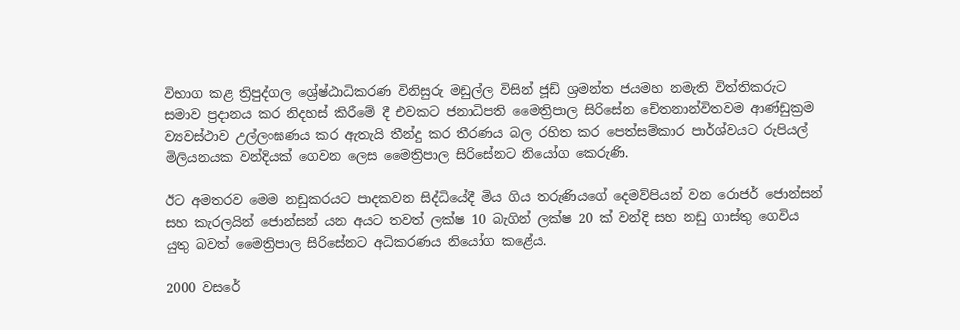විභාග කළ ත්‍රිපුද්ගල ශ්‍රේෂ්ඨාධිකරණ විනිසුරු මඩුල්ල විසින් ජූඩ් ශ්‍රමන්ත ජයමහ නමැති විත්තිකරුට සමාව ප්‍රදානය කර නිදහස් කිරීමේ දී එවකට ජනාධිපති මෛත්‍රිපාල සිරිසේන චේතනාන්විතවම ආණ්ඩුක්‍රම ව්‍යවස්ථාව උල්ලංඝණය කර ඇතැයි තීන්දු කර තීරණය බල රහිත කර පෙත්සම්කාර පාර්ශ්වයට රුපියල් මිලියනයක වන්දියක් ගෙවන ලෙස මෛත්‍රිපාල සිරිසේනට නියෝග කෙරුණි.

ඊට අමතරව මෙම නඩුකරයට පාදකවන සිද්ධියේදී මිය ගිය තරුණියගේ දෙමව්පියන් වන රොජර් ජොන්සන් සහ කැරලයින් ජොන්සන් යන අයට තවත් ලක්ෂ 10 බැගින් ලක්ෂ 20 ක් වන්දි සහ නඩු ගාස්තු ගෙවිය යුතු බවත් මෛත්‍රිපාල සිරිසේනට අධිකරණය නියෝග කළේය.

2000 වසරේ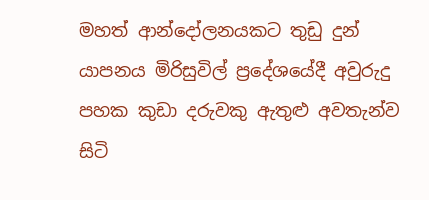මහත් ආන්දෝලනයකට තුඩු දුන් යාපනය මිරිසුවිල් ප්‍රදේශයේදී අවුරුදු පහක කුඩා දරුවකු ඇතුළු අවතැන්ව සිටි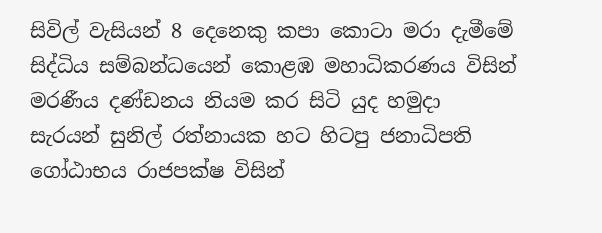සිවිල් වැසියන් 8 දෙනෙකු කපා කොටා මරා දැමීමේ සිද්ධිය සම්බන්ධයෙන් කොළඹ මහාධිකරණය විසින් මරණීය දණ්ඩනය නියම කර සිටි යුද හමුදා සැරයන් සුනිල් රත්නායක හට හිටපු ජනාධිපති ගෝඨාභය රාජපක්ෂ විසින්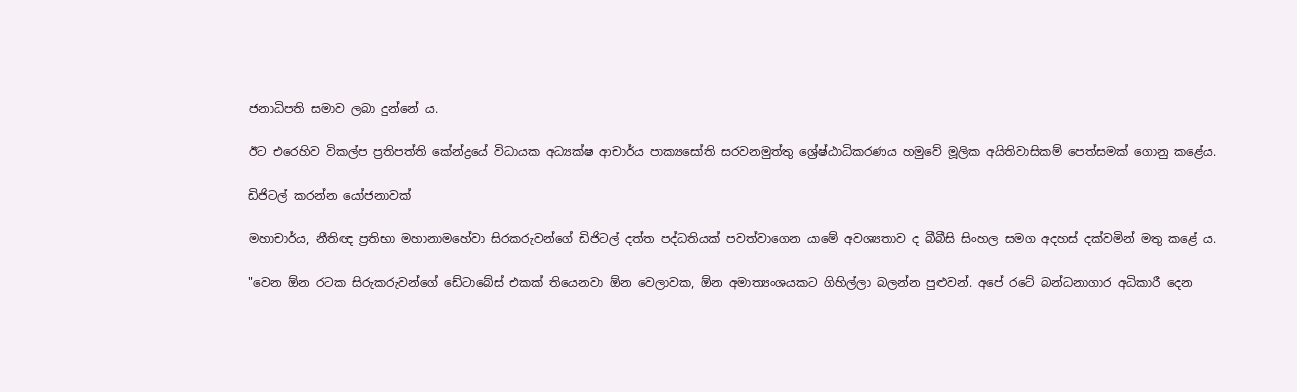ජනාධිපති සමාව ලබා දුන්නේ ය.

ඊට එරෙහිව විකල්ප ප්‍රතිපත්ති කේන්ද්‍රයේ විධායක අධ්‍යක්ෂ ආචාර්ය පාක්‍යසෝති සරවනමුත්තු ශ්‍රේෂ්ඨාධිකරණය හමුවේ මූලික අයිතිවාසිකම් පෙත්සමක් ගොනු කළේය.

ඩිජිටල් කරන්න යෝජනාවක්

මහාචාර්ය, නීතිඥ ප්‍රතිභා මහානාමහේවා සිරකරුවන්ගේ ඩිජිටල් දත්ත පද්ධතියක් පවත්වාගෙන යාමේ අවශ්‍යතාව ද බීබීසි සිංහල සමග අදහස් දක්වමින් මතු කළේ ය.

"වෙන ඕන රටක සිරුකරුවන්ගේ ඩේටාබේස් එකක් තියෙනවා ඕන වෙලාවක, ඕන අමාත්‍යංශයකට ගිහිල්ලා බලන්න පුළුවන්. අපේ රටේ බන්ධනාගාර අධිකාරී දෙන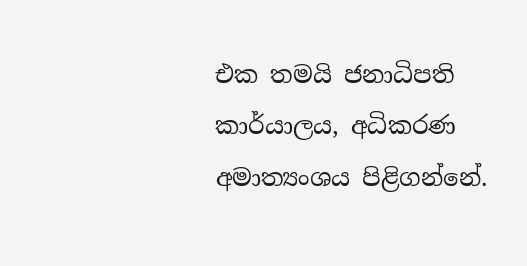එක තමයි ජනාධිපති කාර්යාලය, අධිකරණ අමාත්‍යංශය පිළිගන්නේ.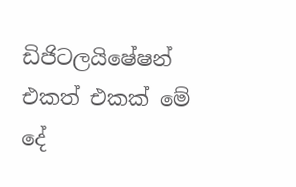ඩිජිටලයිෂේෂන් එකත් එකක් මේ දේ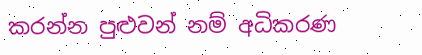කරන්න පුළුවන් නම් අධිකරණ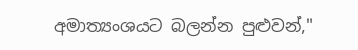අමාත්‍යංශයට බලන්න පුළුවන්,"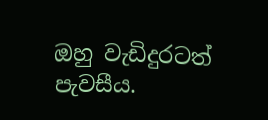ඔහු වැඩිදුරටත් පැවසීය.